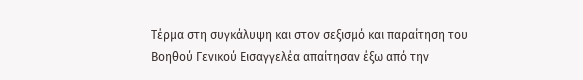Τέρμα στη συγκάλυψη και στον σεξισμό και παραίτηση του Βοηθού Γενικού Εισαγγελέα απαίτησαν έξω από την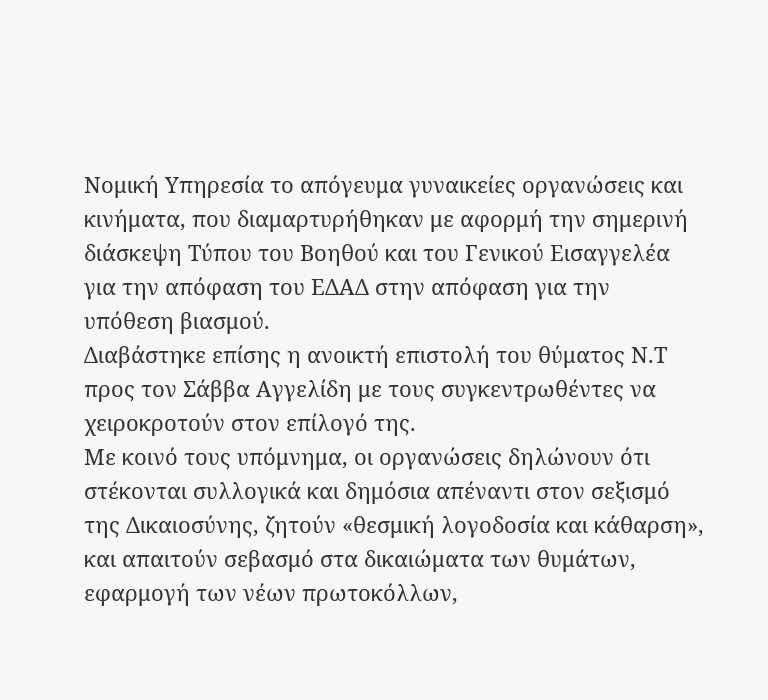Νομική Υπηρεσία το απόγευμα γυναικείες οργανώσεις και κινήματα, που διαμαρτυρήθηκαν με αφορμή την σημερινή διάσκεψη Τύπου του Βοηθού και του Γενικού Εισαγγελέα για την απόφαση του ΕΔΑΔ στην απόφαση για την υπόθεση βιασμού.
Διαβάστηκε επίσης η ανοικτή επιστολή του θύματος Ν.Τ προς τον Σάββα Αγγελίδη με τους συγκεντρωθέντες να χειροκροτούν στον επίλογό της.
Με κοινό τους υπόμνημα, οι οργανώσεις δηλώνουν ότι στέκονται συλλογικά και δημόσια απέναντι στον σεξισμό της Δικαιοσύνης, ζητούν «θεσμική λογοδοσία και κάθαρση», και απαιτούν σεβασμό στα δικαιώματα των θυμάτων, εφαρμογή των νέων πρωτοκόλλων,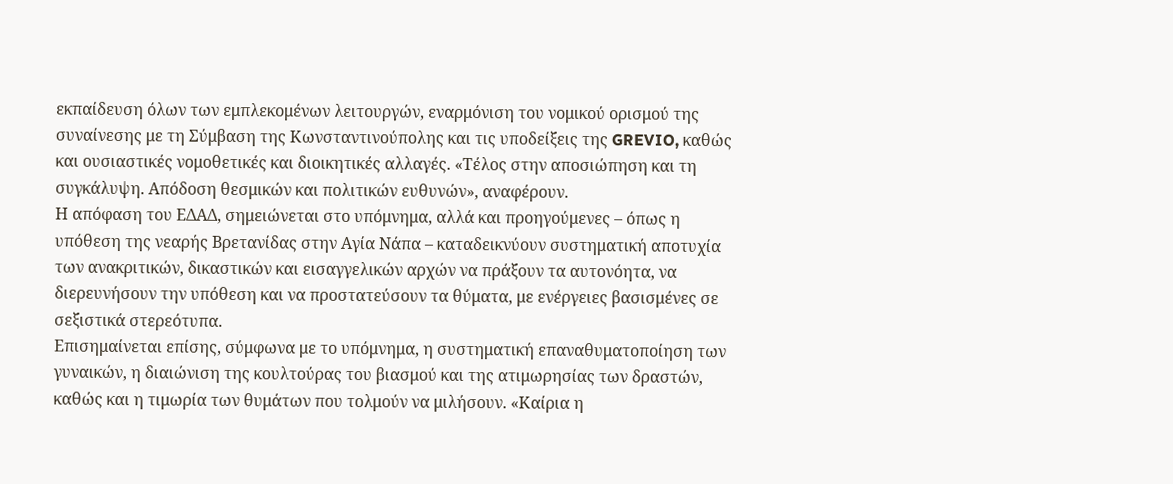εκπαίδευση όλων των εμπλεκομένων λειτουργών, εναρμόνιση του νομικού ορισμού της συναίνεσης με τη Σύμβαση της Κωνσταντινούπολης και τις υποδείξεις της GREVIO, καθώς και ουσιαστικές νομοθετικές και διοικητικές αλλαγές. «Τέλος στην αποσιώπηση και τη συγκάλυψη. Απόδοση θεσμικών και πολιτικών ευθυνών», αναφέρουν.
Η απόφαση του ΕΔΑΔ, σημειώνεται στο υπόμνημα, αλλά και προηγούμενες – όπως η υπόθεση της νεαρής Βρετανίδας στην Αγία Νάπα – καταδεικνύουν συστηματική αποτυχία των ανακριτικών, δικαστικών και εισαγγελικών αρχών να πράξουν τα αυτονόητα, να διερευνήσουν την υπόθεση και να προστατεύσουν τα θύματα, με ενέργειες βασισμένες σε σεξιστικά στερεότυπα.
Επισημαίνεται επίσης, σύμφωνα με το υπόμνημα, η συστηματική επαναθυματοποίηση των γυναικών, η διαιώνιση της κουλτούρας του βιασμού και της ατιμωρησίας των δραστών, καθώς και η τιμωρία των θυμάτων που τολμούν να μιλήσουν. «Καίρια η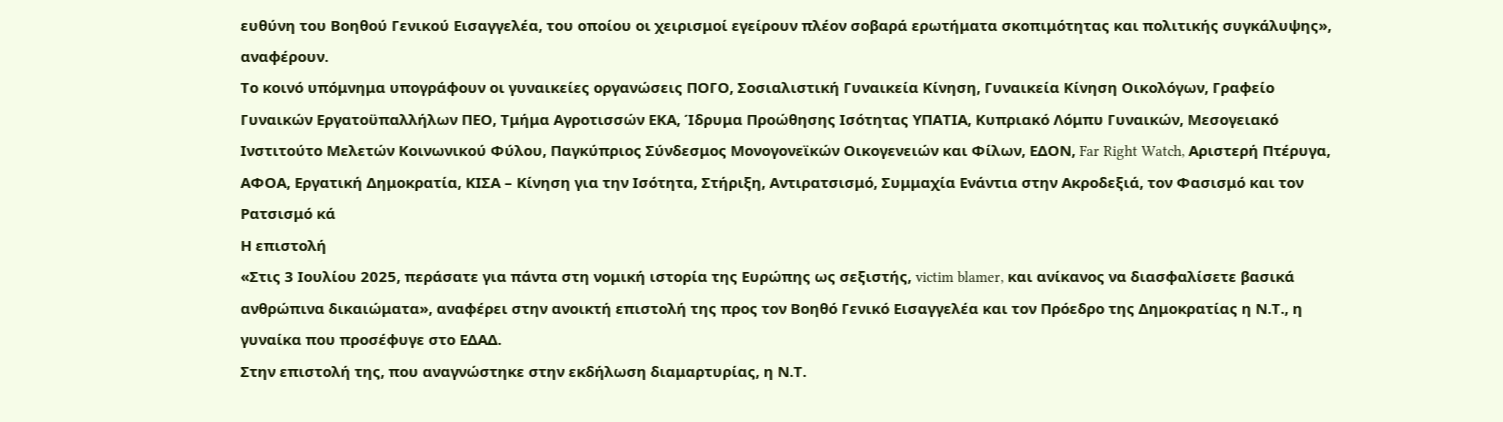ευθύνη του Βοηθού Γενικού Εισαγγελέα, του οποίου οι χειρισμοί εγείρουν πλέον σοβαρά ερωτήματα σκοπιμότητας και πολιτικής συγκάλυψης», αναφέρουν.
Το κοινό υπόμνημα υπογράφουν οι γυναικείες οργανώσεις ΠΟΓΟ, Σοσιαλιστική Γυναικεία Κίνηση, Γυναικεία Κίνηση Οικολόγων, Γραφείο Γυναικών Εργατοϋπαλλήλων ΠΕΟ, Τμήμα Αγροτισσών ΕΚΑ, Ίδρυμα Προώθησης Ισότητας ΥΠΑΤΙΑ, Κυπριακό Λόμπυ Γυναικών, Μεσογειακό Ινστιτούτο Μελετών Κοινωνικού Φύλου, Παγκύπριος Σύνδεσμος Μονογονεϊκών Οικογενειών και Φίλων, ΕΔΟΝ, Far Right Watch, Αριστερή Πτέρυγα, ΑΦΟΑ, Εργατική Δημοκρατία, ΚΙΣΑ – Κίνηση για την Ισότητα, Στήριξη, Αντιρατσισμό, Συμμαχία Ενάντια στην Ακροδεξιά, τον Φασισμό και τον Ρατσισμό κά
Η επιστολή
«Στις 3 Ιουλίου 2025, περάσατε για πάντα στη νομική ιστορία της Ευρώπης ως σεξιστής, victim blamer, και ανίκανος να διασφαλίσετε βασικά ανθρώπινα δικαιώματα», αναφέρει στην ανοικτή επιστολή της προς τον Βοηθό Γενικό Εισαγγελέα και τον Πρόεδρο της Δημοκρατίας η Ν.Τ., η γυναίκα που προσέφυγε στο ΕΔΑΔ.
Στην επιστολή της, που αναγνώστηκε στην εκδήλωση διαμαρτυρίας, η Ν.Τ.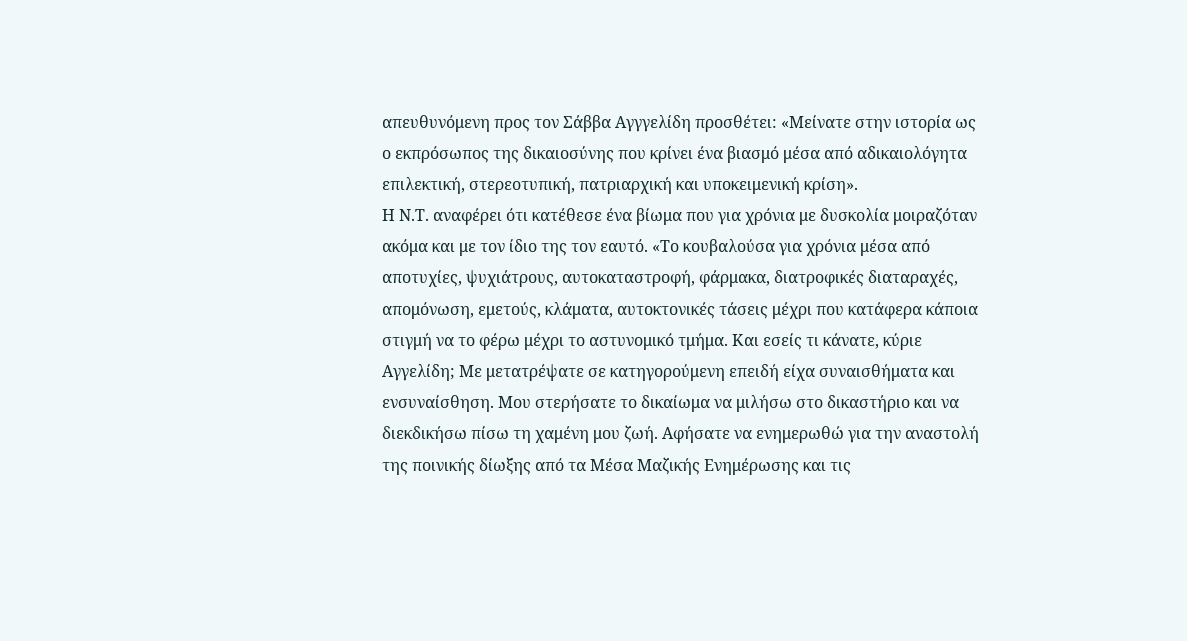απευθυνόμενη προς τον Σάββα Αγγγελίδη προσθέτει: «Μείνατε στην ιστορία ως ο εκπρόσωπος της δικαιοσύνης που κρίνει ένα βιασμό μέσα από αδικαιολόγητα επιλεκτική, στερεοτυπική, πατριαρχική και υποκειμενική κρίση».
Η Ν.Τ. αναφέρει ότι κατέθεσε ένα βίωμα που για χρόνια με δυσκολία μοιραζόταν ακόμα και με τον ίδιο της τον εαυτό. «Το κουβαλούσα για χρόνια μέσα από αποτυχίες, ψυχιάτρους, αυτοκαταστροφή, φάρμακα, διατροφικές διαταραχές, απομόνωση, εμετούς, κλάματα, αυτοκτονικές τάσεις μέχρι που κατάφερα κάποια στιγμή να το φέρω μέχρι το αστυνομικό τμήμα. Και εσείς τι κάνατε, κύριε Αγγελίδη; Με μετατρέψατε σε κατηγορούμενη επειδή είχα συναισθήματα και ενσυναίσθηση. Μου στερήσατε το δικαίωμα να μιλήσω στο δικαστήριο και να διεκδικήσω πίσω τη χαμένη μου ζωή. Αφήσατε να ενημερωθώ για την αναστολή της ποινικής δίωξης από τα Μέσα Μαζικής Ενημέρωσης και τις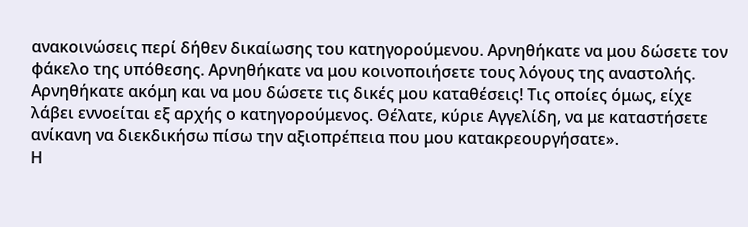ανακοινώσεις περί δήθεν δικαίωσης του κατηγορούμενου. Αρνηθήκατε να μου δώσετε τον φάκελο της υπόθεσης. Αρνηθήκατε να μου κοινοποιήσετε τους λόγους της αναστολής. Αρνηθήκατε ακόμη και να μου δώσετε τις δικές μου καταθέσεις! Τις οποίες όμως, είχε λάβει εννοείται εξ αρχής ο κατηγορούμενος. Θέλατε, κύριε Αγγελίδη, να με καταστήσετε ανίκανη να διεκδικήσω πίσω την αξιοπρέπεια που μου κατακρεουργήσατε».
Η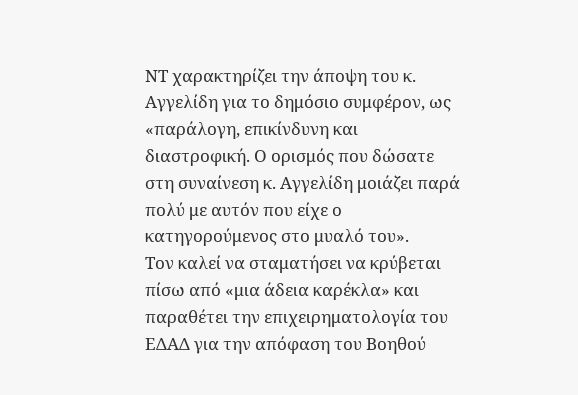ΝΤ χαρακτηρίζει την άποψη του κ. Αγγελίδη για το δημόσιο συμφέρον, ως «παράλογη, επικίνδυνη και διαστροφική. Ο ορισμός που δώσατε στη συναίνεση κ. Αγγελίδη μοιάζει παρά πολύ με αυτόν που είχε ο κατηγορούμενος στο μυαλό του».
Τον καλεί να σταματήσει να κρύβεται πίσω από «μια άδεια καρέκλα» και παραθέτει την επιχειρηματολογία του ΕΔΑΔ για την απόφαση του Βοηθού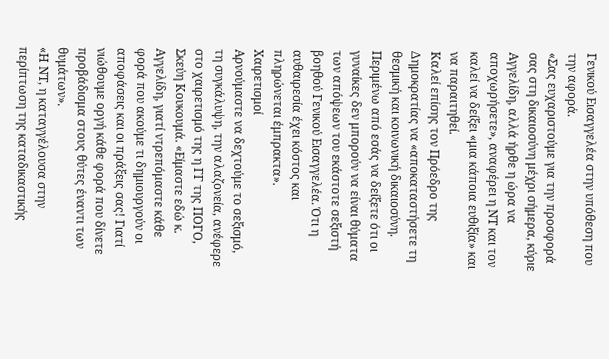Γενικού Εισαγγελέα στην υπόθεση που την αφορά.
«Σας ευχαριστούμε για την προσφορά σας στη δικαιοσύνη μέχρι σήμερα, κύριε Αγγελίδη, αλλά ήρθε η ώρα να αποχωρήσετε», αναφέρει η ΝΤ και τον καλεί να δείξει «μια κάποια ευθιξία» και να παραιτηθεί.
Καλεί επίσης τον Πρόεδρο της Δημοκρατίας να «αποκαταστήσετε τη θεσμική και κοινωνική δικαιοσύνη. Περιμένω από εσάς να δείξετε ότι οι γυναίκες δεν μπορούν να είναι θύματα των απόψεων του εκάστοτε σεξιστή βοηθού Γενικού Εισαγγελέα. Ότι η αυθαιρεσία έχει κόστος και πληρώνεται έμπρακτα».
Χαιρετισμοί
Αρνούμαστε να δεχτούμε το σεξισμό, τη συγκάλυψη, την αλαζονεία, ανέφερε στο χαιρετισμό της η ΓΓ της ΠΟΓΟ, Σκεύη Κουκουμά. «Είμαστε εδώ κ. Αγγελίδη, γιατί ντρεπόμαστε κάθε φορά που ακούμε τι δημιουργούν οι αποφάσεις και οι πράξεις σας! Γιατί νιώθουμε οργή κάθε φορά που δίνετε προβάδισμα στους θύτες έναντι των θυμάτων».
«Η ΝΤ, η καταγγέλουσα στην περίπτωση της καταδικαστικής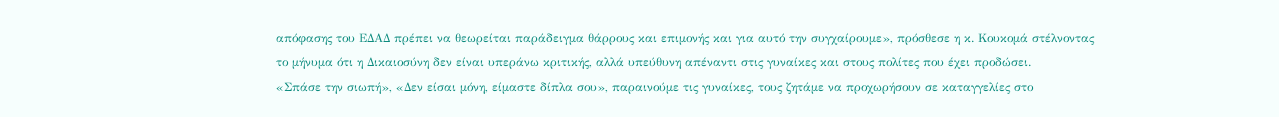απόφασης του ΕΔΑΔ πρέπει να θεωρείται παράδειγμα θάρρους και επιμονής και για αυτό την συγχαίρουμε», πρόσθεσε η κ. Κουκομά στέλνοντας το μήνυμα ότι η Δικαιοσύνη δεν είναι υπεράνω κριτικής, αλλά υπεύθυνη απέναντι στις γυναίκες και στους πολίτες που έχει προδώσει.
«Σπάσε την σιωπή», «Δεν είσαι μόνη, είμαστε δίπλα σου», παραινούμε τις γυναίκες, τους ζητάμε να προχωρήσουν σε καταγγελίες στο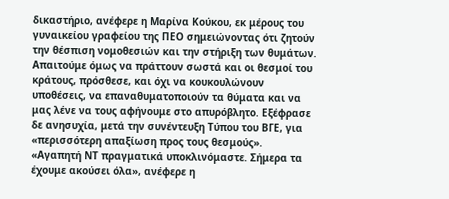δικαστήριο, ανέφερε η Μαρίνα Κούκου, εκ μέρους του γυναικείου γραφείου της ΠΕΟ σημειώνοντας ότι ζητούν την θέσπιση νομοθεσιών και την στήριξη των θυμάτων.
Απαιτούμε όμως να πράττουν σωστά και οι θεσμοί του κράτους, πρόσθεσε, και όχι να κουκουλώνουν υποθέσεις, να επαναθυματοποιούν τα θύματα και να μας λένε να τους αφήνουμε στο απυρόβλητο. Εξέφρασε δε ανησυχία, μετά την συνέντευξη Τύπου του ΒΓΕ, για «περισσότερη απαξίωση προς τους θεσμούς».
«Αγαπητή ΝΤ πραγματικά υποκλινόμαστε. Σήμερα τα έχουμε ακούσει όλα», ανέφερε η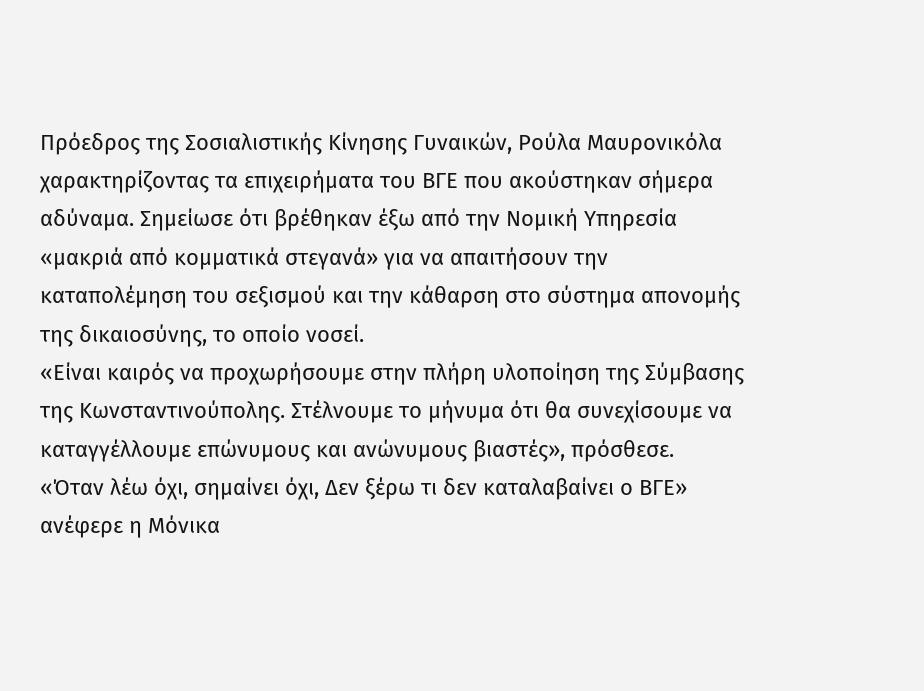Πρόεδρος της Σοσιαλιστικής Κίνησης Γυναικών, Ρούλα Μαυρονικόλα χαρακτηρίζοντας τα επιχειρήματα του ΒΓΕ που ακούστηκαν σήμερα αδύναμα. Σημείωσε ότι βρέθηκαν έξω από την Νομική Υπηρεσία «μακριά από κομματικά στεγανά» για να απαιτήσουν την καταπολέμηση του σεξισμού και την κάθαρση στο σύστημα απονομής της δικαιοσύνης, το οποίο νοσεί.
«Είναι καιρός να προχωρήσουμε στην πλήρη υλοποίηση της Σύμβασης της Κωνσταντινούπολης. Στέλνουμε το μήνυμα ότι θα συνεχίσουμε να καταγγέλλουμε επώνυμους και ανώνυμους βιαστές», πρόσθεσε.
«Όταν λέω όχι, σημαίνει όχι, Δεν ξέρω τι δεν καταλαβαίνει ο ΒΓΕ» ανέφερε η Μόνικα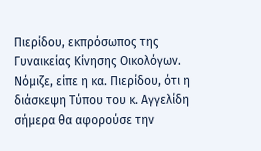Πιερίδου, εκπρόσωπος της Γυναικείας Κίνησης Οικολόγων. Νόμιζε, είπε η κα. Πιερίδου, ότι η διάσκεψη Τύπου του κ. Αγγελίδη σήμερα θα αφορούσε την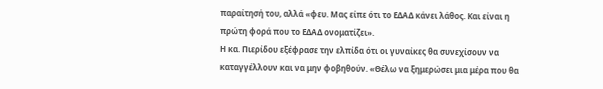παραίτησή του, αλλά «φευ. Μας είπε ότι το ΕΔΑΔ κάνει λάθος. Και είναι η πρώτη φορά που το ΕΔΑΔ ονοματίζει».
Η κα. Πιερίδου εξέφρασε την ελπίδα ότι οι γυναίκες θα συνεχίσουν να καταγγέλλουν και να μην φοβηθούν. «Θέλω να ξημερώσει μια μέρα που θα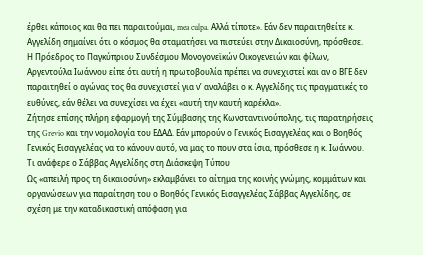έρθει κάποιος και θα πει παραιτούμαι, mea culpa. Αλλά τίποτε». Εάν δεν παραιτηθείτε κ. Αγγελίδη σημαίνει ότι ο κόσμος θα σταματήσει να πιστεύει στην Δικαιοσύνη, πρόσθεσε.
Η Πρόεδρος το Παγκύπριου Συνδέσμου Μονογονεϊκών Οικογενειών και φίλων, Αργεντούλα Ιωάννου είπε ότι αυτή η πρωτοβουλία πρέπει να συνεχιστεί και αν ο ΒΓΕ δεν παραιτηθεί ο αγώνας τος θα συνεχιστεί για ν’ αναλάβει ο κ. Αγγελίδης τις πραγματικές το ευθύνες, εάν θέλει να συνεχίσει να έχει «αυτή την καυτή καρέκλα».
Ζήτησε επίσης πλήρη εφαρμογή της Σύμβασης της Κωνσταντινούπολης, τις παρατηρήσεις της Grevio και την νομολογία του ΕΔΑΔ. Εάν μπορούν ο Γενικός Εισαγγελέας και ο Βοηθός Γενικός Εισαγγελέας να το κάνουν αυτό, να μας το πουν στα ίσια, πρόσθεσε η κ. Ιωάννου.
Τι ανάφερε ο Σάββας Αγγελίδης στη Διάσκεψη Τύπου
Ως «απειλή προς τη δικαιοσύνη» εκλαμβάνει το αίτημα της κοινής γνώμης, κομμάτων και οργανώσεων για παραίτηση του ο Βοηθός Γενικός Εισαγγελέας Σάββας Αγγελίδης, σε σχέση με την καταδικαστική απόφαση για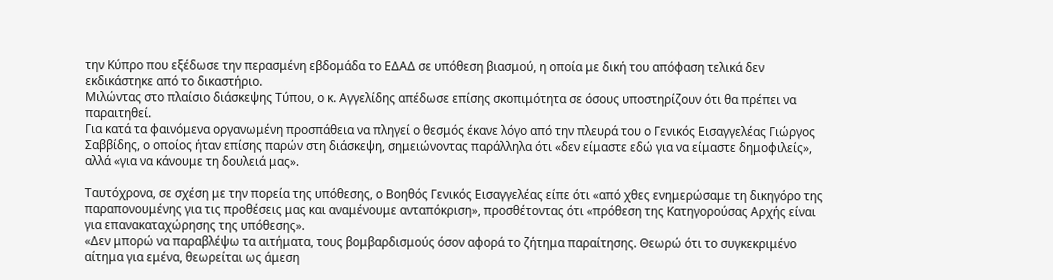την Κύπρο που εξέδωσε την περασμένη εβδομάδα το ΕΔΑΔ σε υπόθεση βιασμού, η οποία με δική του απόφαση τελικά δεν εκδικάστηκε από το δικαστήριο.
Μιλώντας στο πλαίσιο διάσκεψης Τύπου, ο κ. Αγγελίδης απέδωσε επίσης σκοπιμότητα σε όσους υποστηρίζουν ότι θα πρέπει να παραιτηθεί.
Για κατά τα φαινόμενα οργανωμένη προσπάθεια να πληγεί ο θεσμός έκανε λόγο από την πλευρά του ο Γενικός Εισαγγελέας Γιώργος Σαββίδης, ο οποίος ήταν επίσης παρών στη διάσκεψη, σημειώνοντας παράλληλα ότι «δεν είμαστε εδώ για να είμαστε δημοφιλείς», αλλά «για να κάνουμε τη δουλειά μας».

Ταυτόχρονα, σε σχέση με την πορεία της υπόθεσης, ο Βοηθός Γενικός Εισαγγελέας είπε ότι «από χθες ενημερώσαμε τη δικηγόρο της παραπονουμένης για τις προθέσεις μας και αναμένουμε ανταπόκριση», προσθέτοντας ότι «πρόθεση της Κατηγορούσας Αρχής είναι για επανακαταχώρησης της υπόθεσης».
«Δεν μπορώ να παραβλέψω τα αιτήματα, τους βομβαρδισμούς όσον αφορά το ζήτημα παραίτησης. Θεωρώ ότι το συγκεκριμένο αίτημα για εμένα, θεωρείται ως άμεση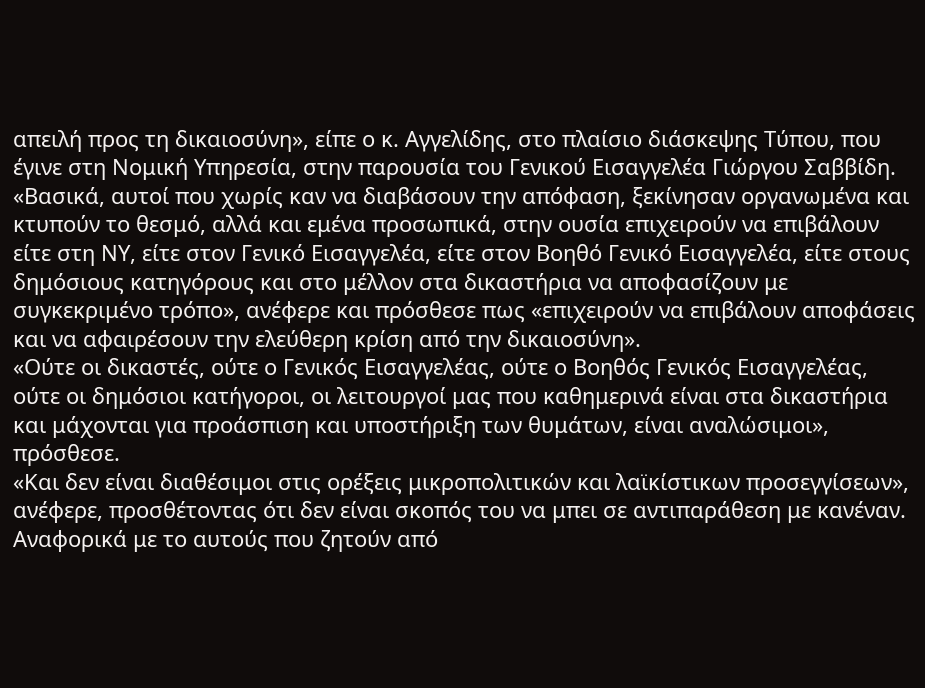απειλή προς τη δικαιοσύνη», είπε ο κ. Αγγελίδης, στο πλαίσιο διάσκεψης Τύπου, που έγινε στη Νομική Υπηρεσία, στην παρουσία του Γενικού Εισαγγελέα Γιώργου Σαββίδη.
«Βασικά, αυτοί που χωρίς καν να διαβάσουν την απόφαση, ξεκίνησαν οργανωμένα και κτυπούν το θεσμό, αλλά και εμένα προσωπικά, στην ουσία επιχειρούν να επιβάλουν είτε στη ΝΥ, είτε στον Γενικό Εισαγγελέα, είτε στον Βοηθό Γενικό Εισαγγελέα, είτε στους δημόσιους κατηγόρους και στο μέλλον στα δικαστήρια να αποφασίζουν με συγκεκριμένο τρόπο», ανέφερε και πρόσθεσε πως «επιχειρούν να επιβάλουν αποφάσεις και να αφαιρέσουν την ελεύθερη κρίση από την δικαιοσύνη».
«Ούτε οι δικαστές, ούτε ο Γενικός Εισαγγελέας, ούτε ο Βοηθός Γενικός Εισαγγελέας, ούτε οι δημόσιοι κατήγοροι, οι λειτουργοί μας που καθημερινά είναι στα δικαστήρια και μάχονται για προάσπιση και υποστήριξη των θυμάτων, είναι αναλώσιμοι», πρόσθεσε.
«Και δεν είναι διαθέσιμοι στις ορέξεις μικροπολιτικών και λαϊκίστικων προσεγγίσεων», ανέφερε, προσθέτοντας ότι δεν είναι σκοπός του να μπει σε αντιπαράθεση με κανέναν.
Αναφορικά με το αυτούς που ζητούν από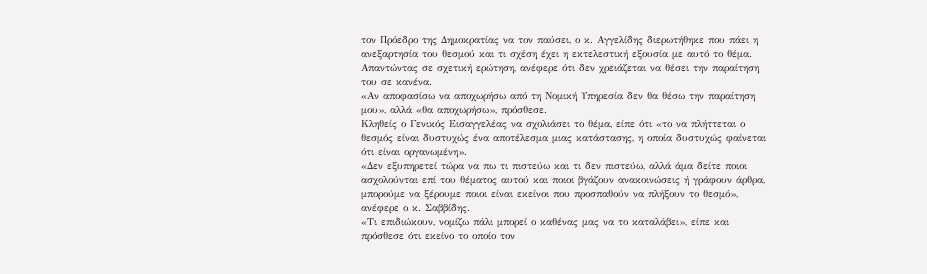τον Πρόεδρο της Δημοκρατίας να τον παύσει, ο κ. Αγγελίδης διερωτήθηκε που πάει η ανεξαρτησία του θεσμού και τι σχέση έχει η εκτελεστική εξουσία με αυτό το θέμα.
Απαντώντας σε σχετική ερώτηση, ανέφερε ότι δεν χρειάζεται να θέσει την παραίτηση του σε κανένα.
«Αν αποφασίσω να αποχωρήσω από τη Νομική Υπηρεσία δεν θα θέσω την παραίτηση μου», αλλά «θα αποχωρήσω», πρόσθεσε.
Κληθείς ο Γενικός Εισαγγελέας να σχολιάσει το θέμα, είπε ότι «το να πλήττεται ο θεσμός είναι δυστυχώς ένα αποτέλεσμα μιας κατάστασης, η οποία δυστυχώς φαίνεται ότι είναι οργανωμένη».
«Δεν εξυπηρετεί τώρα να πω τι πιστεύω και τι δεν πιστεύω, αλλά άμα δείτε ποιοι ασχολούνται επί του θέματος αυτού και ποιοι βγάζουν ανακοινώσεις ή γράφουν άρθρα, μπορούμε να ξέρουμε ποιοι είναι εκείνοι που προσπαθούν να πλήξουν το θεσμό», ανέφερε ο κ. Σαββίδης.
«Τι επιδιώκουν, νομίζω πάλι μπορεί ο καθένας μας να το καταλάβει», είπε και πρόσθεσε ότι εκείνο το οποίο τον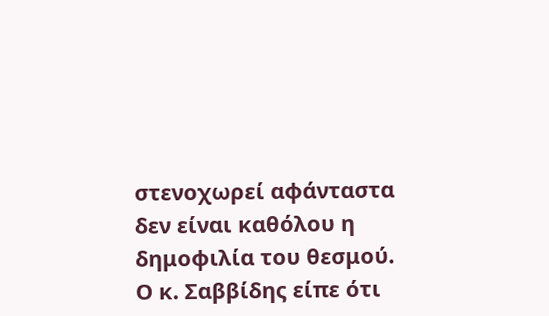στενοχωρεί αφάνταστα δεν είναι καθόλου η δημοφιλία του θεσμού.
Ο κ. Σαββίδης είπε ότι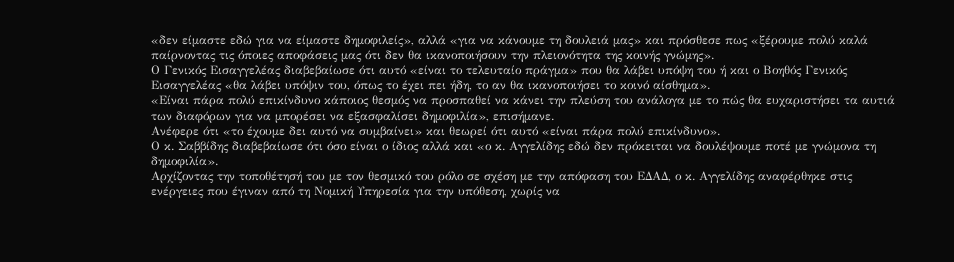«δεν είμαστε εδώ για να είμαστε δημοφιλείς», αλλά «για να κάνουμε τη δουλειά μας» και πρόσθεσε πως «ξέρουμε πολύ καλά παίρνοντας τις όποιες αποφάσεις μας ότι δεν θα ικανοποιήσουν την πλειονότητα της κοινής γνώμης».
Ο Γενικός Εισαγγελέας διαβεβαίωσε ότι αυτό «είναι το τελευταίο πράγμα» που θα λάβει υπόψη του ή και ο Βοηθός Γενικός Εισαγγελέας «θα λάβει υπόψιν του, όπως το έχει πει ήδη, το αν θα ικανοποιήσει το κοινό αίσθημα».
«Είναι πάρα πολύ επικίνδυνο κάποιος θεσμός να προσπαθεί να κάνει την πλεύση του ανάλογα με το πώς θα ευχαριστήσει τα αυτιά των διαφόρων για να μπορέσει να εξασφαλίσει δημοφιλία», επισήμανε.
Ανέφερε ότι «το έχουμε δει αυτό να συμβαίνει» και θεωρεί ότι αυτό «είναι πάρα πολύ επικίνδυνο».
Ο κ. Σαββίδης διαβεβαίωσε ότι όσο είναι ο ίδιος αλλά και «ο κ. Αγγελίδης εδώ δεν πρόκειται να δουλέψουμε ποτέ με γνώμονα τη δημοφιλία».
Αρχίζοντας την τοποθέτησή του με τον θεσμικό του ρόλο σε σχέση με την απόφαση του ΕΔΑΔ, ο κ. Αγγελίδης αναφέρθηκε στις ενέργειες που έγιναν από τη Νομική Υπηρεσία για την υπόθεση, χωρίς να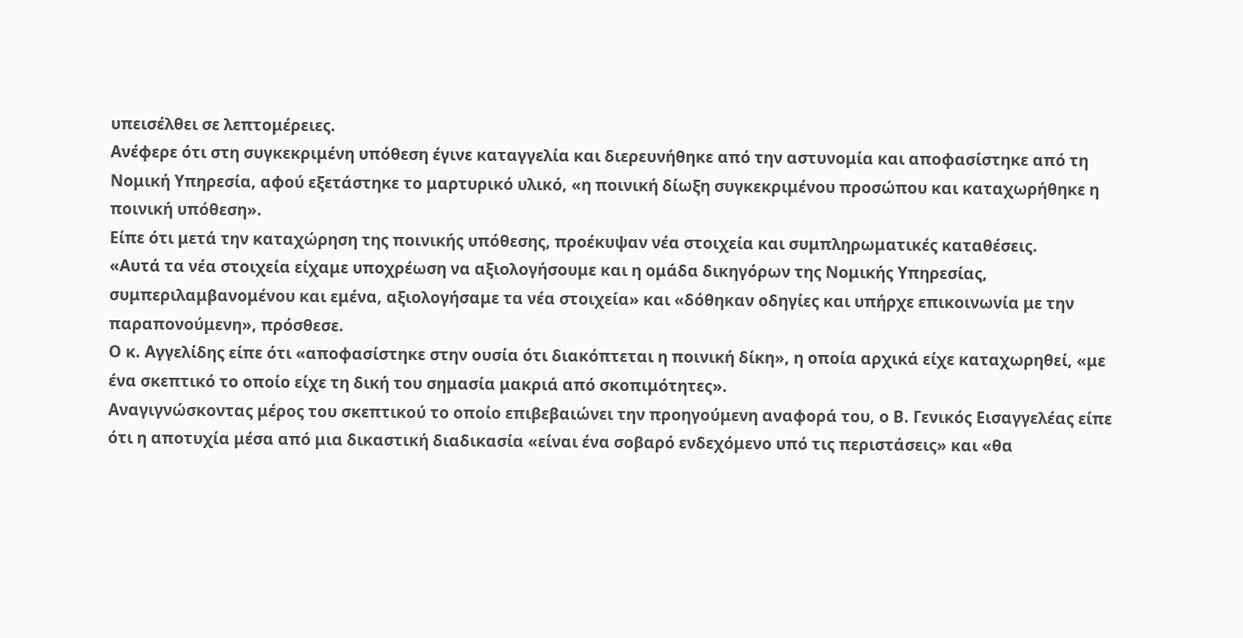υπεισέλθει σε λεπτομέρειες.
Ανέφερε ότι στη συγκεκριμένη υπόθεση έγινε καταγγελία και διερευνήθηκε από την αστυνομία και αποφασίστηκε από τη Νομική Υπηρεσία, αφού εξετάστηκε το μαρτυρικό υλικό, «η ποινική δίωξη συγκεκριμένου προσώπου και καταχωρήθηκε η ποινική υπόθεση».
Είπε ότι μετά την καταχώρηση της ποινικής υπόθεσης, προέκυψαν νέα στοιχεία και συμπληρωματικές καταθέσεις.
«Αυτά τα νέα στοιχεία είχαμε υποχρέωση να αξιολογήσουμε και η ομάδα δικηγόρων της Νομικής Υπηρεσίας, συμπεριλαμβανομένου και εμένα, αξιολογήσαμε τα νέα στοιχεία» και «δόθηκαν οδηγίες και υπήρχε επικοινωνία με την παραπονούμενη», πρόσθεσε.
Ο κ. Αγγελίδης είπε ότι «αποφασίστηκε στην ουσία ότι διακόπτεται η ποινική δίκη», η οποία αρχικά είχε καταχωρηθεί, «με ένα σκεπτικό το οποίο είχε τη δική του σημασία μακριά από σκοπιμότητες».
Αναγιγνώσκοντας μέρος του σκεπτικού το οποίο επιβεβαιώνει την προηγούμενη αναφορά του, ο Β. Γενικός Εισαγγελέας είπε ότι η αποτυχία μέσα από μια δικαστική διαδικασία «είναι ένα σοβαρό ενδεχόμενο υπό τις περιστάσεις» και «θα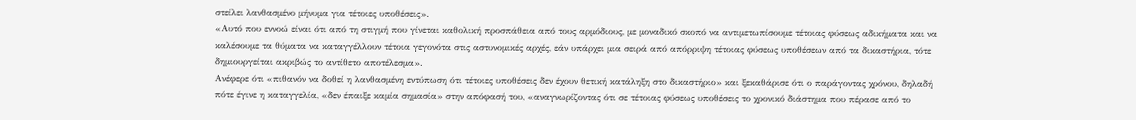στείλει λανθασμένο μήνυμα για τέτοιες υποθέσεις».
«Αυτό που εννοώ είναι ότι από τη στιγμή που γίνεται καθολική προσπάθεια από τους αρμόδιους, με μοναδικό σκοπό να αντιμετωπίσουμε τέτοιας φύσεως αδικήματα και να καλέσουμε τα θύματα να καταγγέλλουν τέτοια γεγονότα στις αστυνομικές αρχές, εάν υπάρχει μια σειρά από απόρριψη τέτοιας φύσεως υποθέσεων από τα δικαστήρια, τότε δημιουργείται ακριβώς το αντίθετο αποτέλεσμα».
Ανέφερε ότι «πιθανόν να δοθεί η λανθασμένη εντύπωση ότι τέτοιες υποθέσεις δεν έχουν θετική κατάληξη στο δικαστήριο» και ξεκαθάρισε ότι ο παράγοντας χρόνου, δηλαδή πότε έγινε η καταγγελία, «δεν έπαιξε καμία σημασία» στην απόφασή του, «αναγνωρίζοντας ότι σε τέτοιας φύσεως υποθέσεις το χρονικό διάστημα που πέρασε από το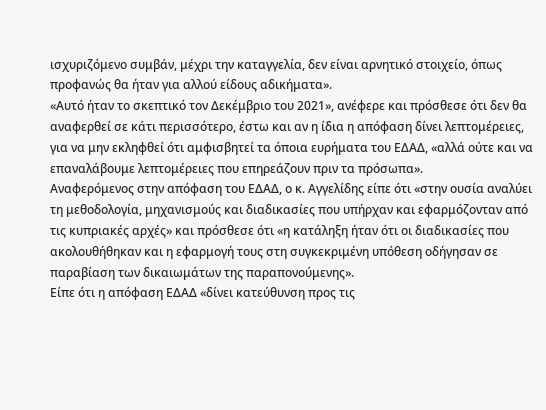ισχυριζόμενο συμβάν, μέχρι την καταγγελία, δεν είναι αρνητικό στοιχείο, όπως προφανώς θα ήταν για αλλού είδους αδικήματα».
«Αυτό ήταν το σκεπτικό τον Δεκέμβριο του 2021», ανέφερε και πρόσθεσε ότι δεν θα αναφερθεί σε κάτι περισσότερο, έστω και αν η ίδια η απόφαση δίνει λεπτομέρειες, για να μην εκληφθεί ότι αμφισβητεί τα όποια ευρήματα του ΕΔΑΔ, «αλλά ούτε και να επαναλάβουμε λεπτομέρειες που επηρεάζουν πριν τα πρόσωπα».
Αναφερόμενος στην απόφαση του ΕΔΑΔ, ο κ. Αγγελίδης είπε ότι «στην ουσία αναλύει τη μεθοδολογία, μηχανισμούς και διαδικασίες που υπήρχαν και εφαρμόζονταν από τις κυπριακές αρχές» και πρόσθεσε ότι «η κατάληξη ήταν ότι οι διαδικασίες που ακολουθήθηκαν και η εφαρμογή τους στη συγκεκριμένη υπόθεση οδήγησαν σε παραβίαση των δικαιωμάτων της παραπονούμενης».
Είπε ότι η απόφαση ΕΔΑΔ «δίνει κατεύθυνση προς τις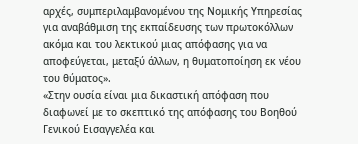αρχές, συμπεριλαμβανομένου της Νομικής Υπηρεσίας για αναβάθμιση της εκπαίδευσης των πρωτοκόλλων ακόμα και του λεκτικού μιας απόφασης για να αποφεύγεται, μεταξύ άλλων, η θυματοποίηση εκ νέου του θύματος».
«Στην ουσία είναι μια δικαστική απόφαση που διαφωνεί με το σκεπτικό της απόφασης του Βοηθού Γενικού Εισαγγελέα και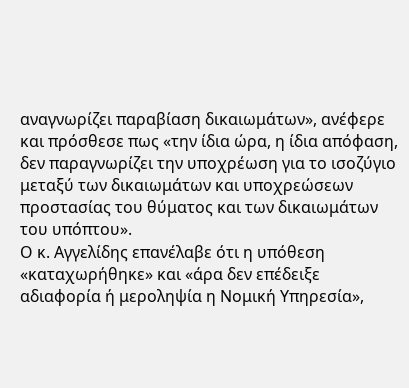αναγνωρίζει παραβίαση δικαιωμάτων», ανέφερε και πρόσθεσε πως «την ίδια ώρα, η ίδια απόφαση, δεν παραγνωρίζει την υποχρέωση για το ισοζύγιο μεταξύ των δικαιωμάτων και υποχρεώσεων προστασίας του θύματος και των δικαιωμάτων του υπόπτου».
Ο κ. Αγγελίδης επανέλαβε ότι η υπόθεση «καταχωρήθηκε» και «άρα δεν επέδειξε αδιαφορία ή μεροληψία η Νομική Υπηρεσία»,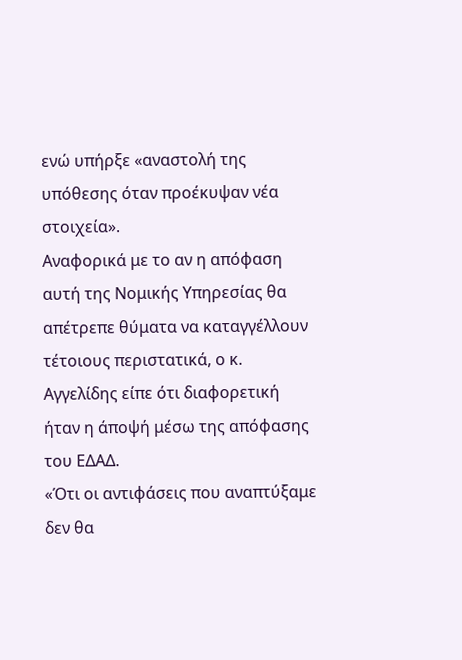ενώ υπήρξε «αναστολή της υπόθεσης όταν προέκυψαν νέα στοιχεία».
Αναφορικά με το αν η απόφαση αυτή της Νομικής Υπηρεσίας θα απέτρεπε θύματα να καταγγέλλουν τέτοιους περιστατικά, ο κ. Αγγελίδης είπε ότι διαφορετική ήταν η άποψή μέσω της απόφασης του ΕΔΑΔ.
«Ότι οι αντιφάσεις που αναπτύξαμε δεν θα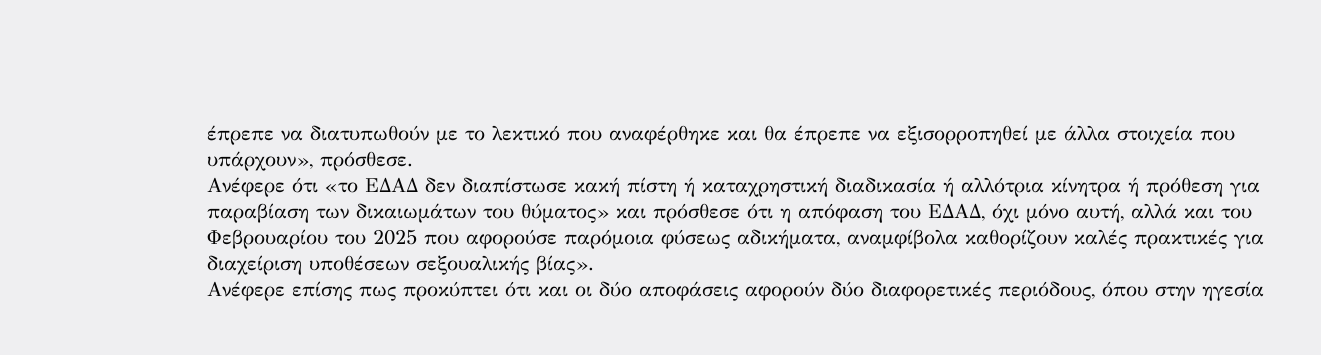έπρεπε να διατυπωθούν με το λεκτικό που αναφέρθηκε και θα έπρεπε να εξισορροπηθεί με άλλα στοιχεία που υπάρχουν», πρόσθεσε.
Ανέφερε ότι «το ΕΔΑΔ δεν διαπίστωσε κακή πίστη ή καταχρηστική διαδικασία ή αλλότρια κίνητρα ή πρόθεση για παραβίαση των δικαιωμάτων του θύματος» και πρόσθεσε ότι η απόφαση του ΕΔΑΔ, όχι μόνο αυτή, αλλά και του Φεβρουαρίου του 2025 που αφορούσε παρόμοια φύσεως αδικήματα, αναμφίβολα καθορίζουν καλές πρακτικές για διαχείριση υποθέσεων σεξουαλικής βίας».
Ανέφερε επίσης πως προκύπτει ότι και οι δύο αποφάσεις αφορούν δύο διαφορετικές περιόδους, όπου στην ηγεσία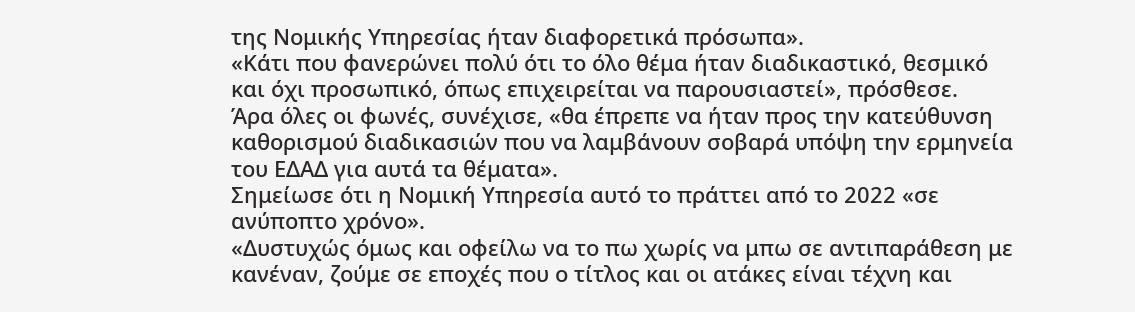της Νομικής Υπηρεσίας ήταν διαφορετικά πρόσωπα».
«Κάτι που φανερώνει πολύ ότι το όλο θέμα ήταν διαδικαστικό, θεσμικό και όχι προσωπικό, όπως επιχειρείται να παρουσιαστεί», πρόσθεσε.
Άρα όλες οι φωνές, συνέχισε, «θα έπρεπε να ήταν προς την κατεύθυνση καθορισμού διαδικασιών που να λαμβάνουν σοβαρά υπόψη την ερμηνεία του ΕΔΑΔ για αυτά τα θέματα».
Σημείωσε ότι η Νομική Υπηρεσία αυτό το πράττει από το 2022 «σε ανύποπτο χρόνο».
«Δυστυχώς όμως και οφείλω να το πω χωρίς να μπω σε αντιπαράθεση με κανέναν, ζούμε σε εποχές που ο τίτλος και οι ατάκες είναι τέχνη και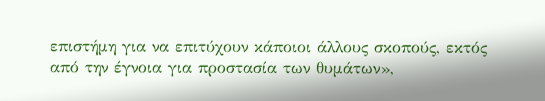επιστήμη για να επιτύχουν κάποιοι άλλους σκοπούς, εκτός από την έγνοια για προστασία των θυμάτων»,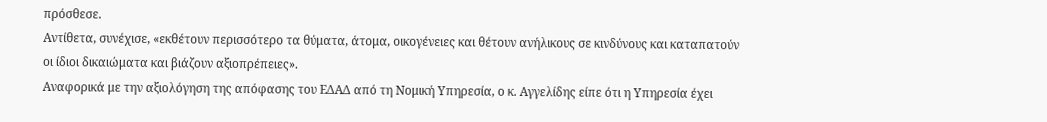πρόσθεσε.
Αντίθετα, συνέχισε, «εκθέτουν περισσότερο τα θύματα, άτομα, οικογένειες και θέτουν ανήλικους σε κινδύνους και καταπατούν οι ίδιοι δικαιώματα και βιάζουν αξιοπρέπειες».
Αναφορικά με την αξιολόγηση της απόφασης του ΕΔΑΔ από τη Νομική Υπηρεσία, ο κ. Αγγελίδης είπε ότι η Υπηρεσία έχει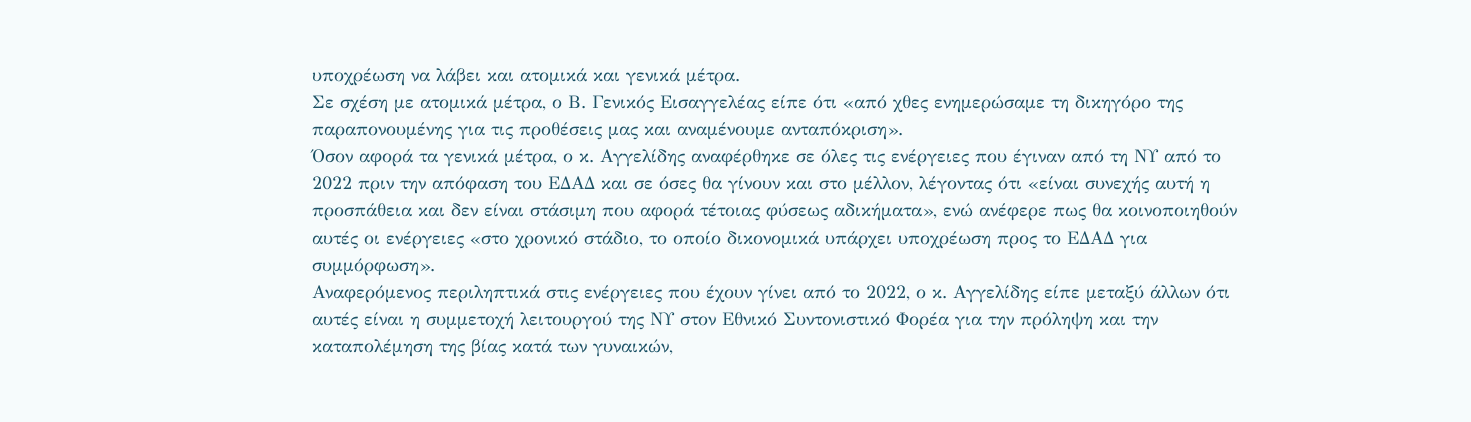υποχρέωση να λάβει και ατομικά και γενικά μέτρα.
Σε σχέση με ατομικά μέτρα, ο Β. Γενικός Εισαγγελέας είπε ότι «από χθες ενημερώσαμε τη δικηγόρο της παραπονουμένης για τις προθέσεις μας και αναμένουμε ανταπόκριση».
Όσον αφορά τα γενικά μέτρα, ο κ. Αγγελίδης αναφέρθηκε σε όλες τις ενέργειες που έγιναν από τη ΝΥ από το 2022 πριν την απόφαση του ΕΔΑΔ και σε όσες θα γίνουν και στο μέλλον, λέγοντας ότι «είναι συνεχής αυτή η προσπάθεια και δεν είναι στάσιμη που αφορά τέτοιας φύσεως αδικήματα», ενώ ανέφερε πως θα κοινοποιηθούν αυτές οι ενέργειες «στο χρονικό στάδιο, το οποίο δικονομικά υπάρχει υποχρέωση προς το ΕΔΑΔ για συμμόρφωση».
Αναφερόμενος περιληπτικά στις ενέργειες που έχουν γίνει από το 2022, ο κ. Αγγελίδης είπε μεταξύ άλλων ότι αυτές είναι η συμμετοχή λειτουργού της ΝΥ στον Εθνικό Συντονιστικό Φορέα για την πρόληψη και την καταπολέμηση της βίας κατά των γυναικών,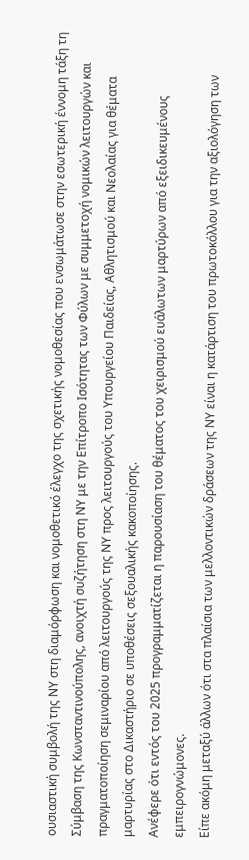ουσιαστική συμβολή της ΝΥ στη διαμόρφωση και νομοθετικό έλεγχο της σχετικής νομοθεσίας που ενσωμάτωσε στην εσωτερική έννομη τάξη τη Σύμβαση της Κωνσταντινούπολης, ανοιχτή συζήτηση στη ΝΥ με την Επίτροπο Ισότητας των Φύλων με συμμετοχή νομικών λειτουργών και πραγματοποίηση σεμιναρίου από λειτουργούς της ΝΥ προς λειτουργούς του Υπουργείου Παιδείας, Αθλητισμού και Νεολαίας για θέματα μαρτυρίας στο Δικαστήριο σε υποθέσεις σεξουαλικής κακοποίησης.
Ανέφερε ότι εντός του 2025 προγραμματίζεται η παρουσίαση του θέματος του χειρισμού ευάλωτων μαρτύρων από εξειδικευμένους εμπειρογνώμονες.
Είπε ακόμη μεταξύ άλλων ότι στα πλαίσια των μελλοντικών δράσεων της ΝΥ είναι η κατάρτιση του πρωτοκόλλου για την αξιολόγηση των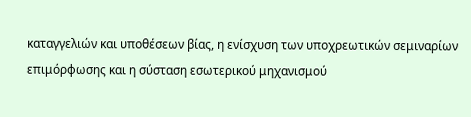καταγγελιών και υποθέσεων βίας, η ενίσχυση των υποχρεωτικών σεμιναρίων επιμόρφωσης και η σύσταση εσωτερικού μηχανισμού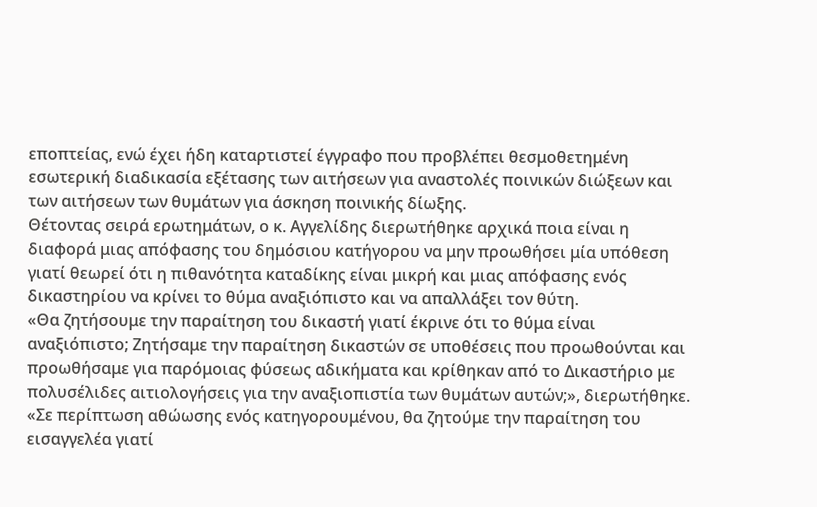εποπτείας, ενώ έχει ήδη καταρτιστεί έγγραφο που προβλέπει θεσμοθετημένη εσωτερική διαδικασία εξέτασης των αιτήσεων για αναστολές ποινικών διώξεων και των αιτήσεων των θυμάτων για άσκηση ποινικής δίωξης.
Θέτοντας σειρά ερωτημάτων, ο κ. Αγγελίδης διερωτήθηκε αρχικά ποια είναι η διαφορά μιας απόφασης του δημόσιου κατήγορου να μην προωθήσει μία υπόθεση γιατί θεωρεί ότι η πιθανότητα καταδίκης είναι μικρή και μιας απόφασης ενός δικαστηρίου να κρίνει το θύμα αναξιόπιστο και να απαλλάξει τον θύτη.
«Θα ζητήσουμε την παραίτηση του δικαστή γιατί έκρινε ότι το θύμα είναι αναξιόπιστο; Ζητήσαμε την παραίτηση δικαστών σε υποθέσεις που προωθούνται και προωθήσαμε για παρόμοιας φύσεως αδικήματα και κρίθηκαν από το Δικαστήριο με πολυσέλιδες αιτιολογήσεις για την αναξιοπιστία των θυμάτων αυτών;», διερωτήθηκε.
«Σε περίπτωση αθώωσης ενός κατηγορουμένου, θα ζητούμε την παραίτηση του εισαγγελέα γιατί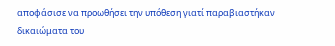αποφάσισε να προωθήσει την υπόθεση γιατί παραβιαστήκαν δικαιώματα του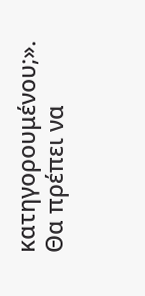κατηγορουμένου;».
Θα πρέπει να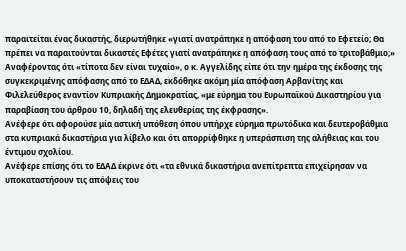παραιτείται ένας δικαστής, διερωτήθηκε «γιατί ανατράπηκε η απόφαση του από το Εφετείο; Θα πρέπει να παραιτούνται δικαστές Εφέτες γιατί ανατράπηκε η απόφαση τους από το τριτοβάθμιο;»
Αναφέροντας ότι «τίποτα δεν είναι τυχαίο», ο κ. Αγγελίδης είπε ότι την ημέρα της έκδοσης της συγκεκριμένης απόφασης από το ΕΔΑΔ, εκδόθηκε ακόμη μία απόφαση Αρβανίτης και Φιλελεύθερος εναντίον Κυπριακής Δημοκρατίας, «με εύρημα του Ευρωπαϊκού Δικαστηρίου για παραβίαση του άρθρου 10, δηλαδή της ελευθερίας της έκφρασης».
Ανέφερε ότι αφορούσε μία αστική υπόθεση όπου υπήρχε εύρημα πρωτόδικα και δευτεροβάθμια στα κυπριακά δικαστήρια για λίβελο και ότι απορρίφθηκε η υπεράσπιση της αλήθειας και του έντιμου σχολίου.
Ανέφερε επίσης ότι το ΕΔΑΔ έκρινε ότι «τα εθνικά δικαστήρια ανεπίτρεπτα επιχείρησαν να υποκαταστήσουν τις απόψεις του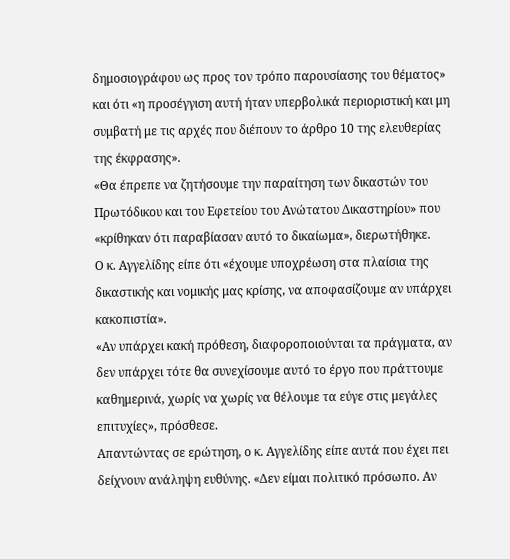δημοσιογράφου ως προς τον τρόπο παρουσίασης του θέματος» και ότι «η προσέγγιση αυτή ήταν υπερβολικά περιοριστική και μη συμβατή με τις αρχές που διέπουν το άρθρο 10 της ελευθερίας της έκφρασης».
«Θα έπρεπε να ζητήσουμε την παραίτηση των δικαστών του Πρωτόδικου και του Εφετείου του Ανώτατου Δικαστηρίου» που «κρίθηκαν ότι παραβίασαν αυτό το δικαίωμα», διερωτήθηκε.
Ο κ. Αγγελίδης είπε ότι «έχουμε υποχρέωση στα πλαίσια της δικαστικής και νομικής μας κρίσης, να αποφασίζουμε αν υπάρχει κακοπιστία».
«Αν υπάρχει κακή πρόθεση, διαφοροποιούνται τα πράγματα, αν δεν υπάρχει τότε θα συνεχίσουμε αυτό το έργο που πράττουμε καθημερινά, χωρίς να χωρίς να θέλουμε τα εύγε στις μεγάλες επιτυχίες», πρόσθεσε.
Απαντώντας σε ερώτηση, ο κ. Αγγελίδης είπε αυτά που έχει πει δείχνουν ανάληψη ευθύνης. «Δεν είμαι πολιτικό πρόσωπο. Αν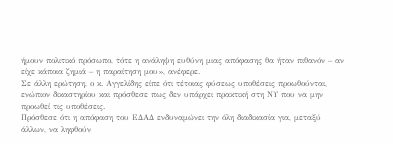ήμουν πολιτικό πρόσωπο, τότε η ανάληψη ευθύνη μιας απόφασης θα ήταν πιθανόν – αν είχε κάποια ζημιά – η παραίτηση μου», ανέφερε.
Σε άλλη ερώτηση, ο κ. Αγγελίδης είπε ότι τέτοιας φύσεως υποθέσεις προωθούνται, ενώπιον δικαστηρίου και πρόσθεσε πως δεν υπάρχει πρακτική στη ΝΥ που να μην προωθεί τις υποθέσεις.
Πρόσθεσε ότι η απόφαση του ΕΔΑΔ ενδυναμώνει την όλη διαδικασία για, μεταξύ άλλων, να ληφθούν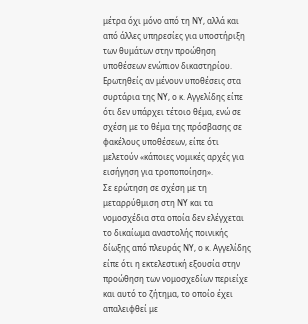μέτρα όχι μόνο από τη ΝΥ, αλλά και από άλλες υπηρεσίες για υποστήριξη των θυμάτων στην προώθηση υποθέσεων ενώπιον δικαστηρίου.
Ερωτηθείς αν μένουν υποθέσεις στα συρτάρια της ΝΥ, ο κ. Αγγελίδης είπε ότι δεν υπάρχει τέτοιο θέμα, ενώ σε σχέση με το θέμα της πρόσβασης σε φακέλους υποθέσεων, είπε ότι μελετούν «κάποιες νομικές αρχές για εισήγηση για τροποποίηση».
Σε ερώτηση σε σχέση με τη μεταρρύθμιση στη ΝΥ και τα νομοσχέδια στα οποία δεν ελέγχεται το δικαίωμα αναστολής ποινικής δίωξης από πλευράς ΝΥ, ο κ. Αγγελίδης είπε ότι η εκτελεστική εξουσία στην προώθηση των νομοσχεδίων περιείχε και αυτό το ζήτημα, το οποίο έχει απαλειφθεί με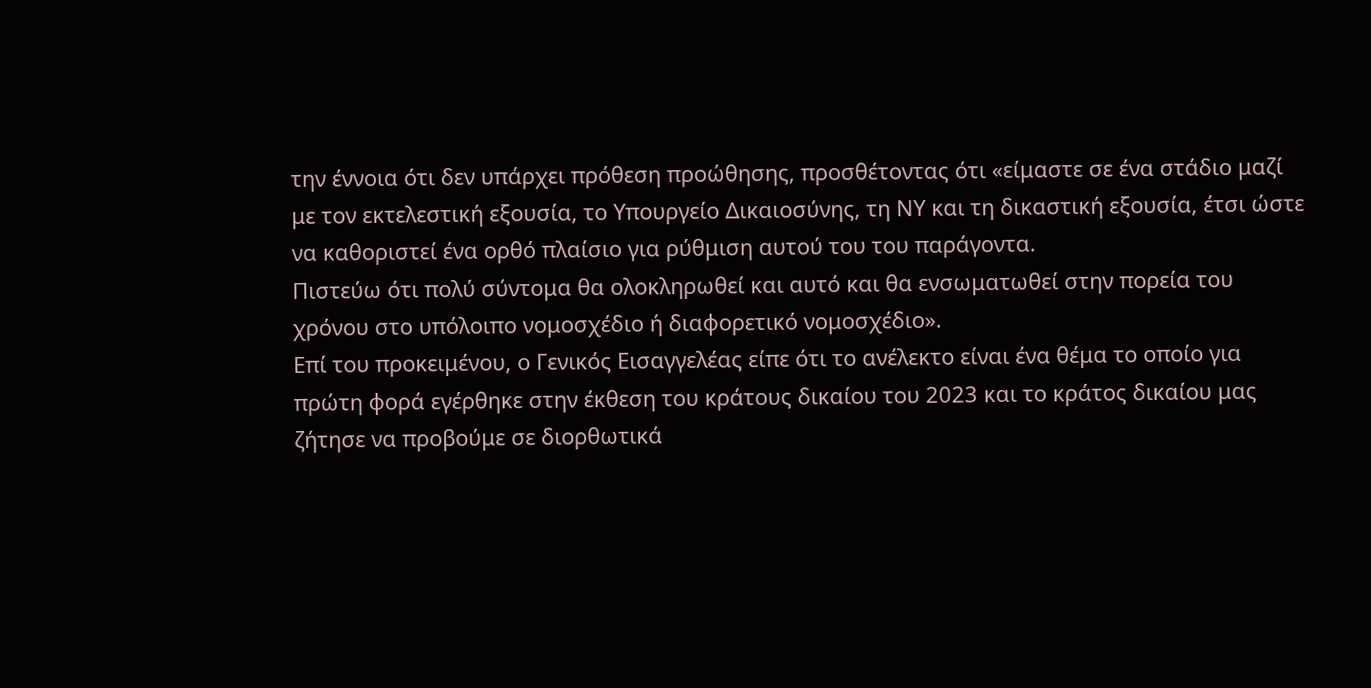την έννοια ότι δεν υπάρχει πρόθεση προώθησης, προσθέτοντας ότι «είμαστε σε ένα στάδιο μαζί με τον εκτελεστική εξουσία, το Υπουργείο Δικαιοσύνης, τη ΝΥ και τη δικαστική εξουσία, έτσι ώστε να καθοριστεί ένα ορθό πλαίσιο για ρύθμιση αυτού του του παράγοντα.
Πιστεύω ότι πολύ σύντομα θα ολοκληρωθεί και αυτό και θα ενσωματωθεί στην πορεία του χρόνου στο υπόλοιπο νομοσχέδιο ή διαφορετικό νομοσχέδιο».
Επί του προκειμένου, ο Γενικός Εισαγγελέας είπε ότι το ανέλεκτο είναι ένα θέμα το οποίο για πρώτη φορά εγέρθηκε στην έκθεση του κράτους δικαίου του 2023 και το κράτος δικαίου μας ζήτησε να προβούμε σε διορθωτικά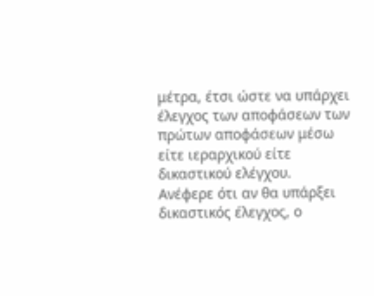μέτρα, έτσι ώστε να υπάρχει έλεγχος των αποφάσεων των πρώτων αποφάσεων μέσω είτε ιεραρχικού είτε δικαστικού ελέγχου.
Ανέφερε ότι αν θα υπάρξει δικαστικός έλεγχος, ο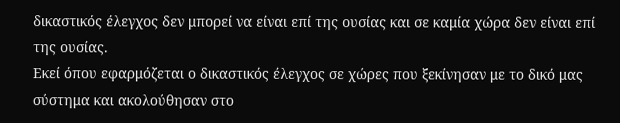δικαστικός έλεγχος δεν μπορεί να είναι επί της ουσίας και σε καμία χώρα δεν είναι επί της ουσίας.
Εκεί όπου εφαρμόζεται ο δικαστικός έλεγχος σε χώρες που ξεκίνησαν με το δικό μας σύστημα και ακολούθησαν στο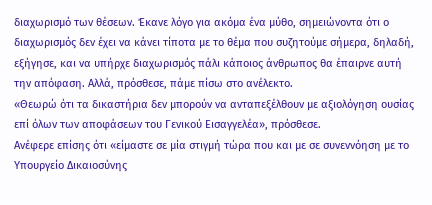διαχωρισμό των θέσεων. Έκανε λόγο για ακόμα ένα μύθο, σημειώνοντα ότι ο διαχωρισμός δεν έχει να κάνει τίποτα με το θέμα που συζητούμε σήμερα, δηλαδή, εξήγησε, και να υπήρχε διαχωρισμός πάλι κάποιος άνθρωπος θα έπαιρνε αυτή την απόφαση. Αλλά, πρόσθεσε, πάμε πίσω στο ανέλεκτο.
«Θεωρώ ότι τα δικαστήρια δεν μπορούν να ανταπεξέλθουν με αξιολόγηση ουσίας επί όλων των αποφάσεων του Γενικού Εισαγγελέα», πρόσθεσε.
Ανέφερε επίσης ότι «είμαστε σε μία στιγμή τώρα που και με σε συνεννόηση με το Υπουργείο Δικαιοσύνης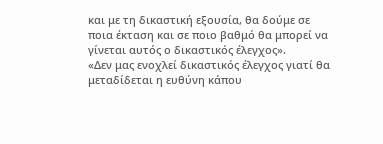και με τη δικαστική εξουσία, θα δούμε σε ποια έκταση και σε ποιο βαθμό θα μπορεί να γίνεται αυτός ο δικαστικός έλεγχος».
«Δεν μας ενοχλεί δικαστικός έλεγχος γιατί θα μεταδίδεται η ευθύνη κάπου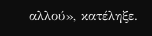αλλού», κατέληξε.